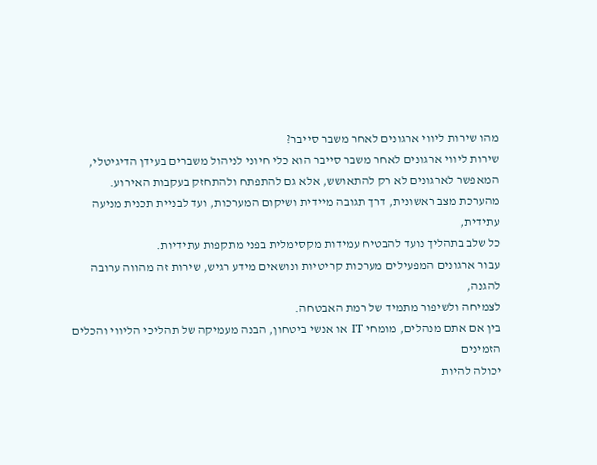מהו שירות ליווי ארגונים לאחר משבר סייבר?
שירות ליווי ארגונים לאחר משבר סייבר הוא כלי חיוני לניהול משברים בעידן הדיגיטלי,
המאפשר לארגונים לא רק להתאושש, אלא גם להתפתח ולהתחזק בעקבות האירוע.
מהערכת מצב ראשונית, דרך תגובה מיידית ושיקום המערכות, ועד לבניית תכנית מניעה עתידית,
כל שלב בתהליך נועד להבטיח עמידות מקסימלית בפני מתקפות עתידיות.
עבור ארגונים המפעילים מערכות קריטיות ונושאים מידע רגיש, שירות זה מהווה ערובה להגנה,
לצמיחה ולשיפור מתמיד של רמת האבטחה.
בין אם אתם מנהלים, מומחי IT או אנשי ביטחון, הבנה מעמיקה של תהליכי הליווי והכלים הזמינים
יכולה להיות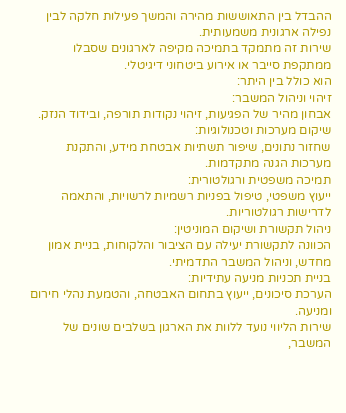ההבדל בין התאוששות מהירה והמשך פעילות חלקה לבין נפילה ארגונית משמעותית.
שירות זה מתמקד בתמיכה מקיפה לארגונים שסבלו ממתקפת סייבר או אירוע ביטחוני דיגיטלי.
הוא כולל בין היתר:
זיהוי וניהול המשבר:
אבחון מהיר של הפגיעות, זיהוי נקודות תורפה, ובידוד הנזק.
שיקום מערכות וטכנולוגיות:
שחזור נתונים, שיפור תשתיות אבטחת מידע, והתקנת מערכות הגנה מתקדמות.
תמיכה משפטית ורגולטורית:
ייעוץ משפטי, טיפול בפניות רשמיות לרשויות, והתאמה לדרישות רגולטוריות.
ניהול תקשורת ושיקום המוניטין:
הכוונה לתקשורת יעילה עם הציבור והלקוחות, בניית אמון מחדש, וניהול המשבר התדמיתי.
בניית תכניות מניעה עתידיות:
הערכת סיכונים, ייעוץ בתחום האבטחה, והטמעת נהלי חירום ומניעה.
שירות הליווי נועד ללוות את הארגון בשלבים שונים של המשבר,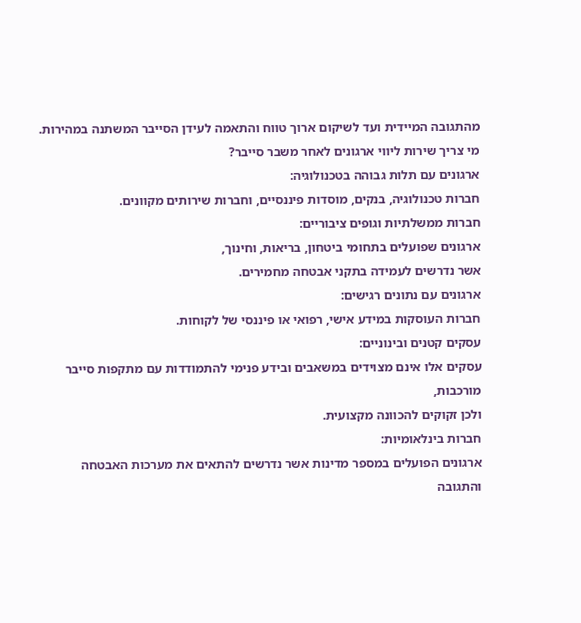מהתגובה המיידית ועד לשיקום ארוך טווח והתאמה לעידן הסייבר המשתנה במהירות.
מי צריך שירות ליווי ארגונים לאחר משבר סייבר?
ארגונים עם תלות גבוהה בטכנולוגיה:
חברות טכנולוגיה, בנקים, מוסדות פיננסיים, וחברות שירותים מקוונים.
חברות ממשלתיות וגופים ציבוריים:
ארגונים שפועלים בתחומי ביטחון, בריאות, וחינוך,
אשר נדרשים לעמידה בתקני אבטחה מחמירים.
ארגונים עם נתונים רגישים:
חברות העוסקות במידע אישי, רפואי או פיננסי של לקוחות.
עסקים קטנים ובינוניים:
עסקים אלו אינם מצוידים במשאבים ובידע פנימי להתמודדות עם מתקפות סייבר מורכבות,
ולכן זקוקים להכוונה מקצועית.
חברות בינלאומיות:
ארגונים הפועלים במספר מדינות אשר נדרשים להתאים את מערכות האבטחה והתגובה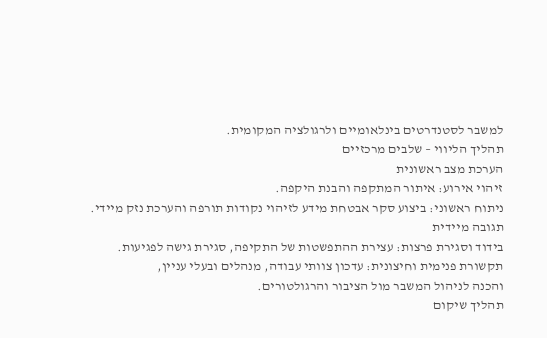למשבר לסטנדרטים בינלאומיים ולרגולציה המקומית.
תהליך הליווי – שלבים מרכזיים
הערכת מצב ראשונית
זיהוי אירוע: איתור המתקפה והבנת היקפה.
ניתוח ראשוני: ביצוע סקר אבטחת מידע לזיהוי נקודות תורפה והערכת נזק מיידי.
תגובה מיידית
בידוד וסגירת פרצות: עצירת ההתפשטות של התקיפה, סגירת גישה לפגיעות.
תקשורת פנימית וחיצונית: עדכון צוותי עבודה, מנהלים ובעלי עניין,
והכנה לניהול המשבר מול הציבור והרגולטורים.
תהליך שיקום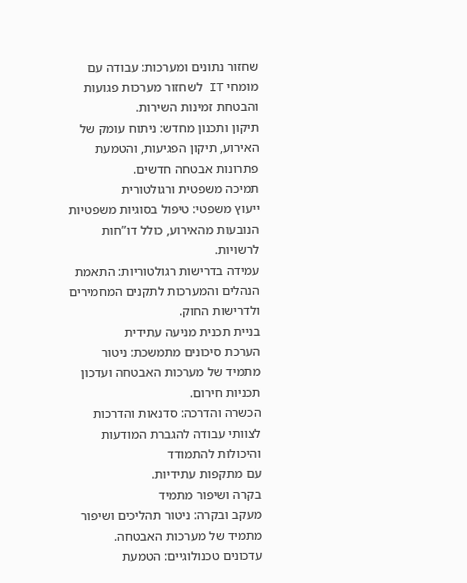שחזור נתונים ומערכות: עבודה עם מומחי IT לשחזור מערכות פגועות והבטחת זמינות השירות.
תיקון ותכנון מחדש: ניתוח עומק של האירוע, תיקון הפגיעות, והטמעת פתרונות אבטחה חדשים.
תמיכה משפטית ורגולטורית
ייעוץ משפטי: טיפול בסוגיות משפטיות הנובעות מהאירוע, כולל דו”חות לרשויות.
עמידה בדרישות רגולטוריות: התאמת הנהלים והמערכות לתקנים המחמירים ולדרישות החוק.
בניית תכנית מניעה עתידית
הערכת סיכונים מתמשכת: ניטור מתמיד של מערכות האבטחה ועדכון תכניות חירום.
הכשרה והדרכה: סדנאות והדרכות לצוותי עבודה להגברת המודעות והיכולות להתמודד
עם מתקפות עתידיות.
בקרה ושיפור מתמיד
מעקב ובקרה: ניטור תהליכים ושיפור מתמיד של מערכות האבטחה.
עדכונים טכנולוגיים: הטמעת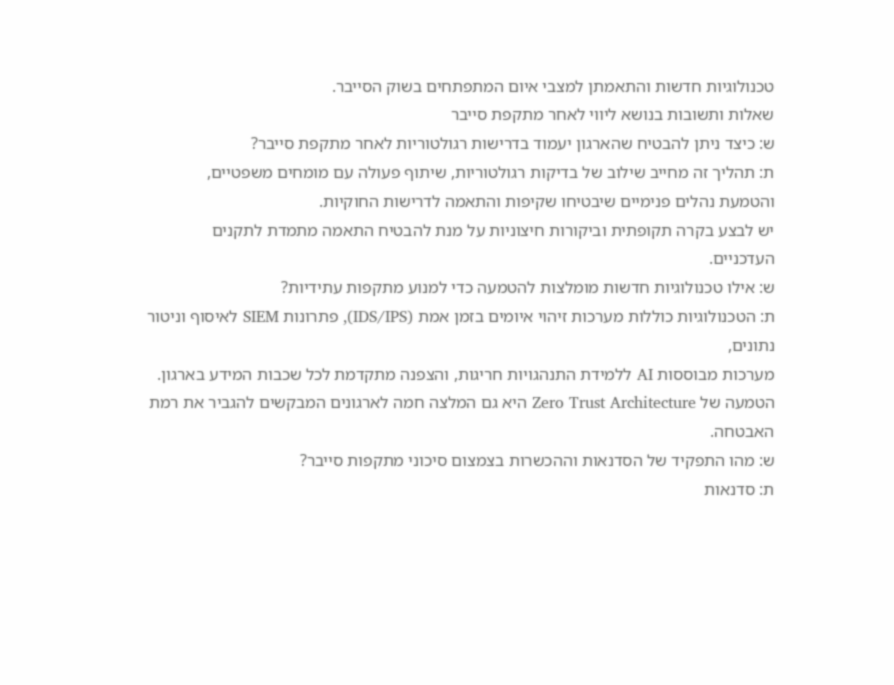טכנולוגיות חדשות והתאמתן למצבי איום המתפתחים בשוק הסייבר.
שאלות ותשובות בנושא ליווי לאחר מתקפת סייבר
ש: כיצד ניתן להבטיח שהארגון יעמוד בדרישות רגולטוריות לאחר מתקפת סייבר?
ת: תהליך זה מחייב שילוב של בדיקות רגולטוריות, שיתוף פעולה עם מומחים משפטיים,
והטמעת נהלים פנימיים שיבטיחו שקיפות והתאמה לדרישות החוקיות.
יש לבצע בקרה תקופתית וביקורות חיצוניות על מנת להבטיח התאמה מתמדת לתקנים העדכניים.
ש: אילו טכנולוגיות חדשות מומלצות להטמעה כדי למנוע מתקפות עתידיות?
ת: הטכנולוגיות כוללות מערכות זיהוי איומים בזמן אמת (IDS/IPS), פתרונות SIEM לאיסוף וניטור נתונים,
מערכות מבוססות AI ללמידת התנהגויות חריגות, והצפנה מתקדמת לכל שכבות המידע בארגון.
הטמעה של Zero Trust Architecture היא גם המלצה חמה לארגונים המבקשים להגביר את רמת האבטחה.
ש: מהו התפקיד של הסדנאות וההכשרות בצמצום סיכוני מתקפות סייבר?
ת: סדנאות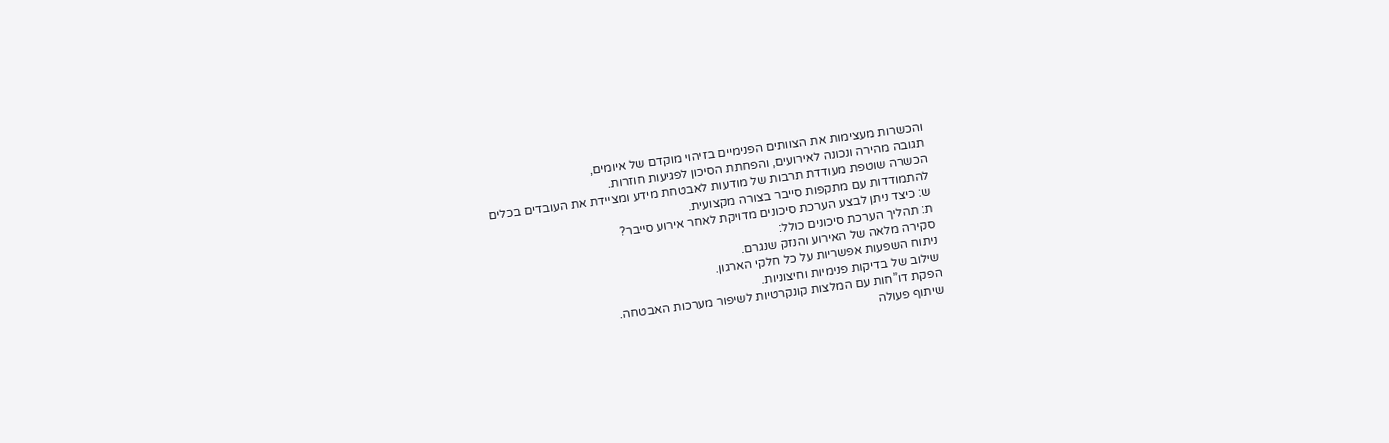והכשרות מעצימות את הצוותים הפנימיים בזיהוי מוקדם של איומים,
תגובה מהירה ונכונה לאירועים, והפחתת הסיכון לפגיעות חוזרות.
הכשרה שוטפת מעודדת תרבות של מודעות לאבטחת מידע ומציידת את העובדים בכלים
להתמודדות עם מתקפות סייבר בצורה מקצועית.
ש: כיצד ניתן לבצע הערכת סיכונים מדויקת לאחר אירוע סייבר?
ת: תהליך הערכת סיכונים כולל:
סקירה מלאה של האירוע והנזק שנגרם.
ניתוח השפעות אפשריות על כל חלקי הארגון.
שילוב של בדיקות פנימיות וחיצוניות.
הפקת דו”חות עם המלצות קונקרטיות לשיפור מערכות האבטחה.
שיתוף פעולה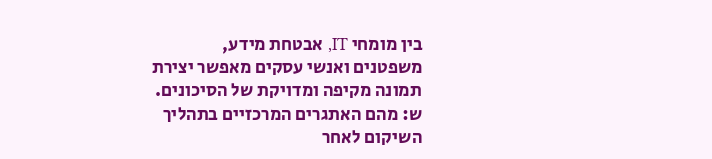בין מומחי IT, אבטחת מידע,
משפטנים ואנשי עסקים מאפשר יצירת תמונה מקיפה ומדויקת של הסיכונים.
ש: מהם האתגרים המרכזיים בתהליך השיקום לאחר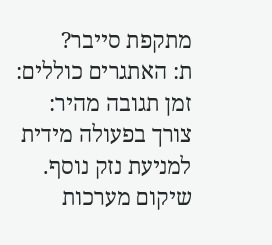מתקפת סייבר?
ת: האתגרים כוללים:
זמן תגובה מהיר: צורך בפעולה מידית למניעת נזק נוסף.
שיקום מערכות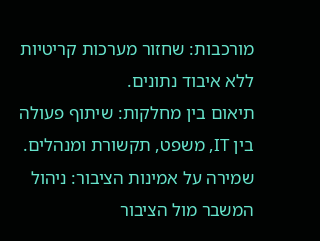מורכבות: שחזור מערכות קריטיות ללא איבוד נתונים.
תיאום בין מחלקות: שיתוף פעולה בין IT, משפט, תקשורת ומנהלים.
שמירה על אמינות הציבור: ניהול המשבר מול הציבור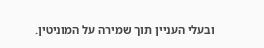ובעלי העניין תוך שמירה על המוניטין.